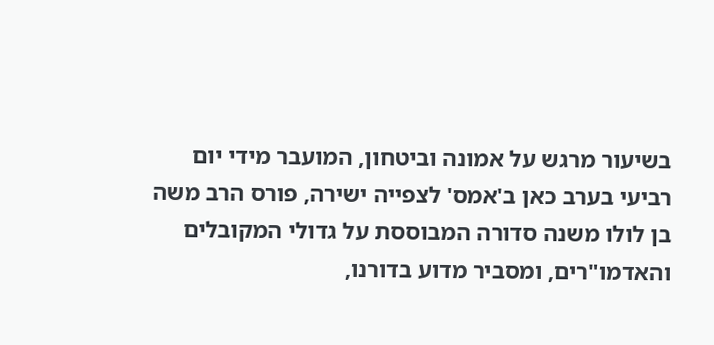בשיעור מרגש על אמונה וביטחון, המועבר מידי יום רביעי בערב כאן ב'אמס' לצפייה ישירה, פורס הרב משה בן לולו משנה סדורה המבוססת על גדולי המקובלים והאדמו"רים, ומסביר מדוע בדורנו,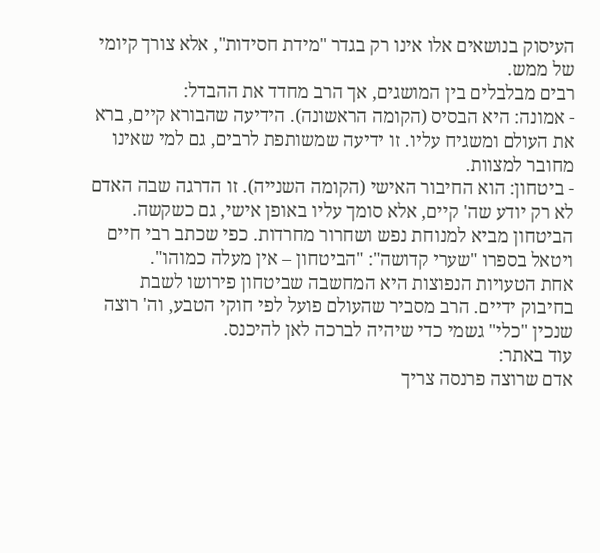העיסוק בנושאים אלו אינו רק בגדר "מידת חסידות", אלא צורך קיומי של ממש.
רבים מבלבלים בין המושגים, אך הרב מחדד את ההבדל:
- אמונה: היא הבסיס (הקומה הראשונה). הידיעה שהבורא קיים, ברא את העולם ומשגיח עליו. זו ידיעה שמשותפת לרבים, גם למי שאינו מחובר למצוות.
- ביטחון: הוא החיבור האישי (הקומה השנייה). זו הדרגה שבה האדם לא רק יודע שה' קיים, אלא סומך עליו באופן אישי, גם כשקשה. הביטחון מביא למנוחת נפש ושחרור מחרדות. כפי שכתב רבי חיים ויטאל בספרו "שערי קדושה": "הביטחון – אין מעלה כמוהו".
אחת הטעויות הנפוצות היא המחשבה שביטחון פירושו לשבת בחיבוק ידיים. הרב מסביר שהעולם פועל לפי חוקי הטבע, וה' רוצה שנכין "כלי" גשמי כדי שיהיה לברכה לאן להיכנס.
עוד באתר:
אדם שרוצה פרנסה צריך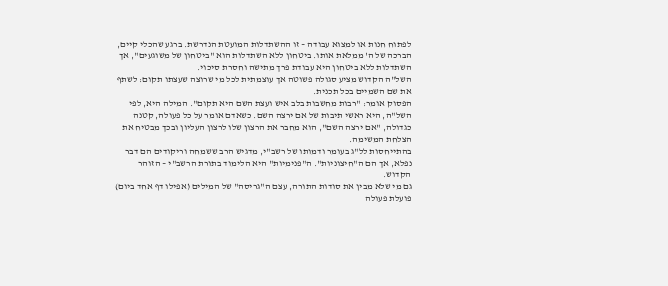לפתוח חנות או למצוא עבודה – זו ההשתדלות המועטת הנדרשת. ברגע שהכלי קיים, הברכה של ה' ממלאת אותו. ביטחון ללא השתדלות הוא "ביטחון של משוגעים", אך השתדלות ללא ביטחון היא עבודת פרך מתישה וחסרת סיכוי.
השל"ה הקדוש מציע סגולה פשוטה אך עוצמתית לכל מי שרוצה שעצתו תקום: לשתף את שם השמיים בכל תכנית.
הפסוק אומר: "רבות מחשבות בלב איש ועצת השם היא תקום". המילה היא, לפי השל"ה, היא ראשי תיבות של אם ירצה השם. כשאדם אומר על כל פעולה, קטנה כגדולה, "אם ירצה השם", הוא מחבר את הרצון שלו לרצון העליון ובכך מבטיח את הצלחת המשימה.
בהתייחסות לל"ג בעומר ודמותו של רשב"י, מדגיש הרב ששמחה וריקודים הם דבר נפלא, אך הם ה"חיצוניות". ה"פנימיות" היא הלימוד בתורת הרשב"י – הזוהר הקדוש.
גם מי שלא מבין את סודות התורה, עצם ה"גריסה" של המילים (אפילו דף אחד ביום) פועלת פעולה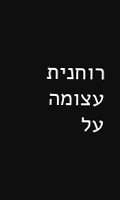רוחנית עצומה על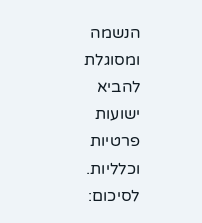הנשמה ומסוגלת להביא ישועות פרטיות וכלליות.
לסיכום: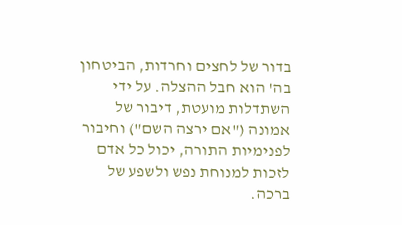בדור של לחצים וחרדות, הביטחון בה' הוא חבל ההצלה. על ידי השתדלות מועטת, דיבור של אמונה ("אם ירצה השם") וחיבור לפנימיות התורה, יכול כל אדם לזכות למנוחת נפש ולשפע של ברכה.